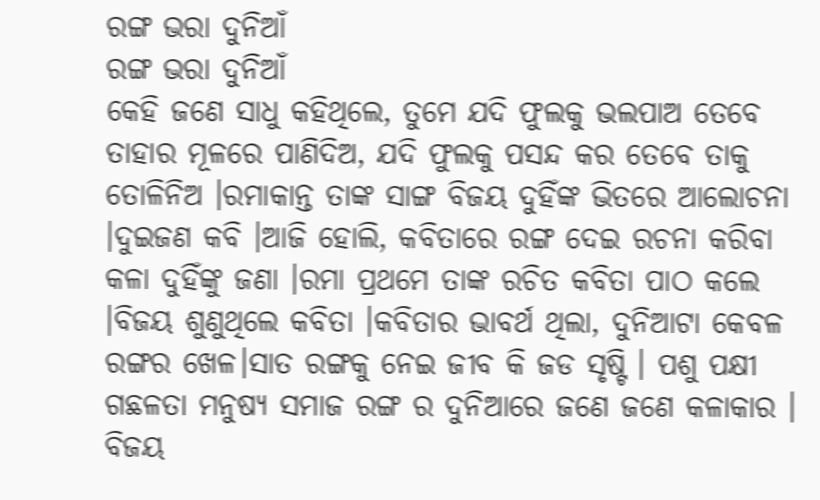ରଙ୍ଗ ଭରା ଦୁନିଆଁ
ରଙ୍ଗ ଭରା ଦୁନିଆଁ
କେହି ଜଣେ ସାଧୁ କହିଥିଲେ, ତୁମେ ଯଦି ଫୁଲକୁ ଭଲପାଅ ତେବେ ତାହାର ମୂଳରେ ପାଣିଦିଅ, ଯଦି ଫୁଲକୁ ପସନ୍ଦ କର ତେବେ ତାକୁ ତୋଳିନିଅ ।ରମାକାନ୍ତ ତାଙ୍କ ସାଙ୍ଗ ବିଜୟ ଦୁହିଁଙ୍କ ଭିତରେ ଆଲୋଚନା ।ଦୁଇଜଣ କବି ।ଆଜି ହୋଲି, କବିତାରେ ରଙ୍ଗ ଦେଇ ରଚନା କରିବା କଳା ଦୁହିଁଙ୍କୁ ଜଣା ।ରମା ପ୍ରଥମେ ତାଙ୍କ ରଚିତ କବିତା ପାଠ କଲେ ।ବିଜୟ ଶୁଣୁଥିଲେ କବିତା ।କବିତାର ଭାବର୍ଥ ଥିଲା, ଦୁନିଆଟା କେବଳ ରଙ୍ଗର ଖେଳ।ସାତ ରଙ୍ଗକୁ ନେଇ ଜୀବ କି ଜଡ ସୃଷ୍ଟି । ପଶୁ ପକ୍ଷୀ ଗଛଳତା ମନୁଷ୍ୟ ସମାଜ ରଙ୍ଗ ର ଦୁନିଆରେ ଜଣେ ଜଣେ କଳାକାର । ବିଜୟ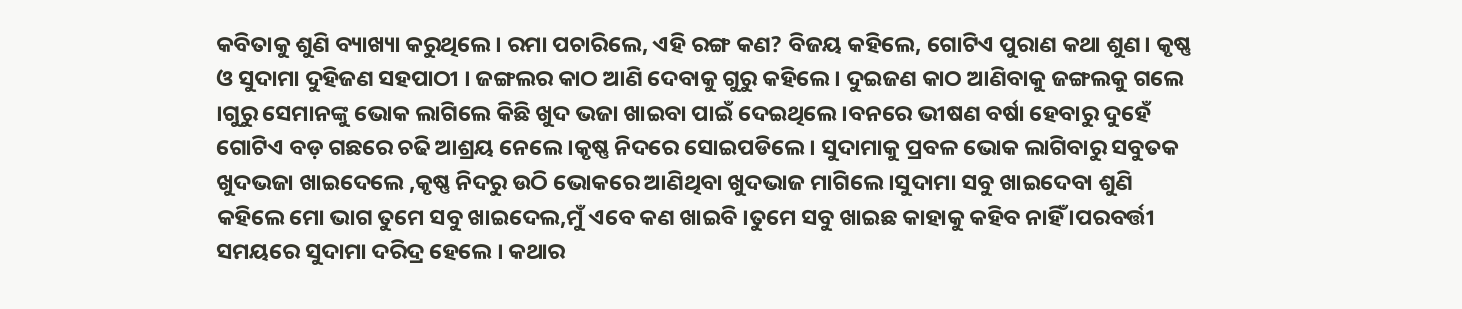କବିତାକୁ ଶୁଣି ବ୍ୟାଖ୍ୟା କରୁଥିଲେ । ରମା ପଚାରିଲେ, ଏହି ରଙ୍ଗ କଣ? ବିଜୟ କହିଲେ, ଗୋଟିଏ ପୁରାଣ କଥା ଶୁଣ। କୃଷ୍ଣ ଓ ସୁଦାମା ଦୁହିଜଣ ସହପାଠୀ । ଜଙ୍ଗଲର କାଠ ଆଣି ଦେବାକୁ ଗୁରୁ କହିଲେ । ଦୁଇଜଣ କାଠ ଆଣିବାକୁ ଜଙ୍ଗଲକୁ ଗଲେ ।ଗୁରୁ ସେମାନଙ୍କୁ ଭୋକ ଲାଗିଲେ କିଛି ଖୁଦ ଭଜା ଖାଇବା ପାଇଁ ଦେଇଥିଲେ ।ବନରେ ଭୀଷଣ ବର୍ଷା ହେବାରୁ ଦୁହେଁ ଗୋଟିଏ ବଡ଼ ଗଛରେ ଚଢି ଆଶ୍ରୟ ନେଲେ ।କୃଷ୍ଣ ନିଦରେ ସୋଇପଡିଲେ । ସୁଦାମାକୁ ପ୍ରବଳ ଭୋକ ଲାଗିବାରୁ ସବୁତକ ଖୁଦଭଜା ଖାଇଦେଲେ ,କୃଷ୍ଣ ନିଦରୁ ଉଠି ଭୋକରେ ଆଣିଥିବା ଖୁଦଭାଜ ମାଗିଲେ ।ସୁଦାମା ସବୁ ଖାଇଦେବା ଶୁଣି କହିଲେ ମୋ ଭାଗ ତୁମେ ସବୁ ଖାଇଦେଲ,ମୁଁ ଏବେ କଣ ଖାଇବି ।ତୁମେ ସବୁ ଖାଇଛ କାହାକୁ କହିବ ନାହିଁ ।ପରବର୍ତ୍ତୀ ସମୟରେ ସୁଦାମା ଦରିଦ୍ର ହେଲେ । କଥାର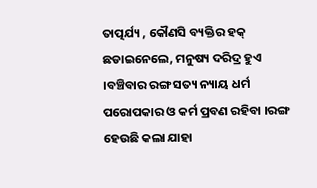ତାତ୍ପର୍ଯ୍ୟ , କୌଣସି ବ୍ୟକ୍ତିର ହକ୍ ଛଡାଇନେଲେ, ମନୁଷ୍ୟ ଦରିଦ୍ର ହୁଏ ।ବଞ୍ଚିବାର ରଙ୍ଗ ସତ୍ୟ ନ୍ୟାୟ ଧର୍ମ ପରୋପକାର ଓ କର୍ମ ପ୍ରବଣ ରହିବା ।ରଙ୍ଗ ହେଉଛି କଲା ଯାହା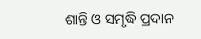ଶାନ୍ତି ଓ ସମୃଦ୍ଧି ପ୍ରଦାନ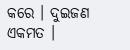କରେ । ଦୁଇଜଣ ଏକମତ ।